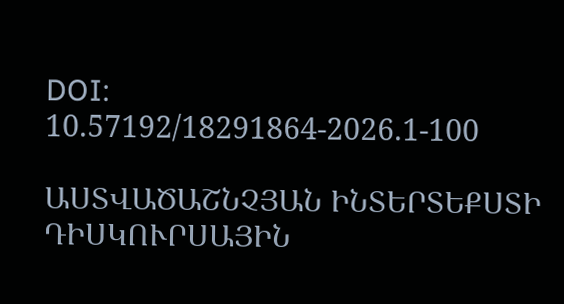DOI: 10.57192/18291864-2026.1-100

ԱՍՏՎԱԾԱՇՆՉՅԱՆ ԻՆՏԵՐՏԵՔՍՏԻ ԴԻՍԿՈՒՐՍԱՅԻՆ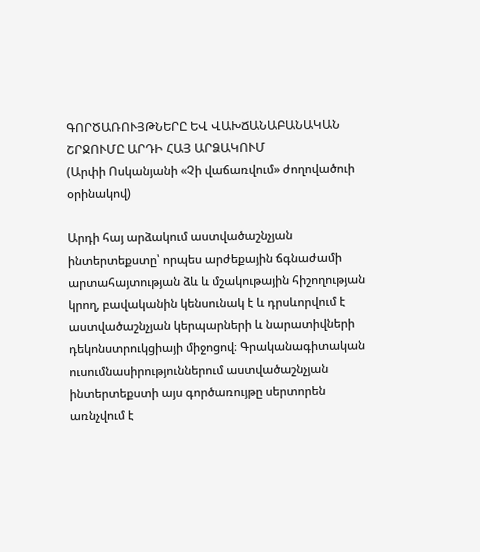ԳՈՐԾԱՌՈՒՅԹՆԵՐԸ ԵՎ ՎԱԽՃԱՆԱԲԱՆԱԿԱՆ ՇՐՋՈՒՄԸ ԱՐԴԻ ՀԱՅ ԱՐՁԱԿՈՒՄ
(Արփի Ոսկանյանի «Չի վաճառվում» ժողովածուի օրինակով)

Արդի հայ արձակում աստվածաշնչյան ինտերտեքստը՝ որպես արժեքային ճգնաժամի արտահայտության ձև և մշակութային հիշողության կրող, բավականին կենսունակ է և դրսևորվում է աստվածաշնչյան կերպարների և նարատիվների դեկոնստրուկցիայի միջոցով։ Գրականագիտական ուսումնասիրություններում աստվածաշնչյան ինտերտեքստի այս գործառույթը սերտորեն առնչվում է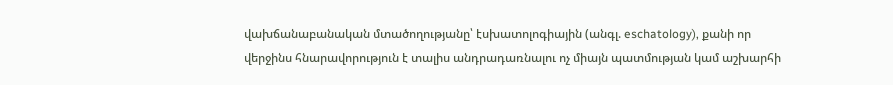վախճանաբանական մտածողությանը՝ էսխատոլոգիային (անգլ. eschatology), քանի որ վերջինս հնարավորություն է տալիս անդրադառնալու ոչ միայն պատմության կամ աշխարհի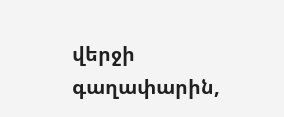վերջի գաղափարին,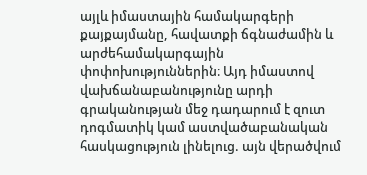այլև իմաստային համակարգերի քայքայմանը, հավատքի ճգնաժամին և արժեհամակարգային փոփոխություններին։ Այդ իմաստով վախճանաբանությունը արդի գրականության մեջ դադարում է զուտ դոգմատիկ կամ աստվածաբանական հասկացություն լինելուց. այն վերածվում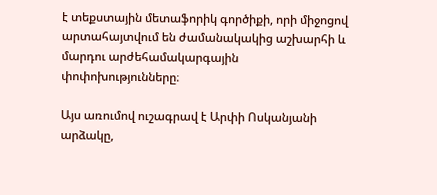է տեքստային մետաֆորիկ գործիքի, որի միջոցով արտահայտվում են ժամանակակից աշխարհի և մարդու արժեհամակարգային փոփոխությունները։

Այս առումով ուշագրավ է Արփի Ոսկանյանի արձակը,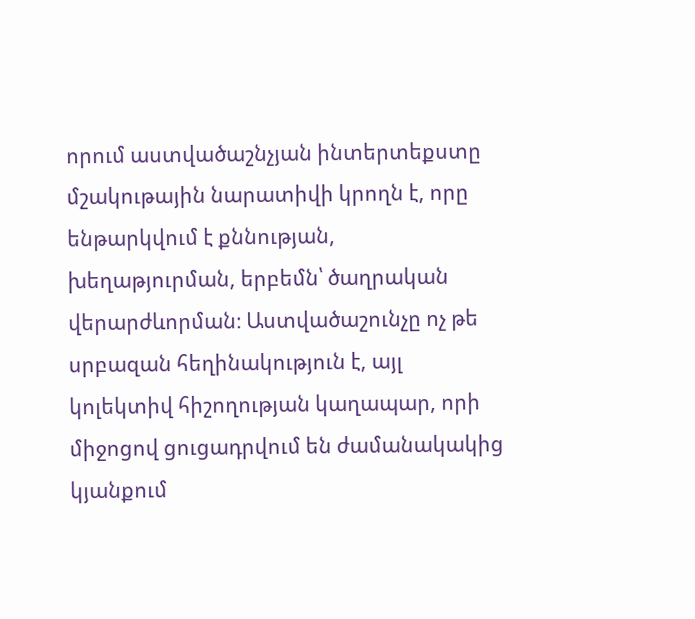որում աստվածաշնչյան ինտերտեքստը մշակութային նարատիվի կրողն է, որը ենթարկվում է քննության, խեղաթյուրման, երբեմն՝ ծաղրական վերարժևորման։ Աստվածաշունչը ոչ թե սրբազան հեղինակություն է, այլ կոլեկտիվ հիշողության կաղապար, որի միջոցով ցուցադրվում են ժամանակակից կյանքում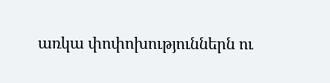առկա փոփոխություններն ու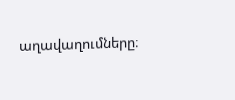աղավաղումները։